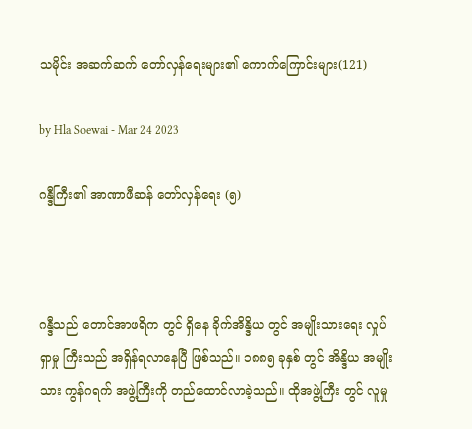သမိုင်း အဆက်ဆက် တော်လှန်ရေးများ၏ ကောက်ကြောင်းများ(121)

by Hla Soewai - Mar 24 2023

ဂန္ဒီကြီး၏ အာဏာဖီဆန် တော်လှန်ရေး (၅)



ဂန္ဒီသည် တောင်အာဖရိက တွင် ရှိနေ ခိုက်အိန္ဒိယ တွင် အမျိုးသားရေး လှုပ်ရှာမှု ကြီးသည် အရှိန်ရလာနေပြီ ဖြစ်သည်။ ၁၈၈၅ ခုနှစ် တွင် အိန္ဒိယ အမျိုးသား ကွန်ဂရက် အဖွဲ့ကြီးကို တည်ထောင်လာခဲ့သည်။ ထိုအဖွဲ့ကြီး တွင် လူမှု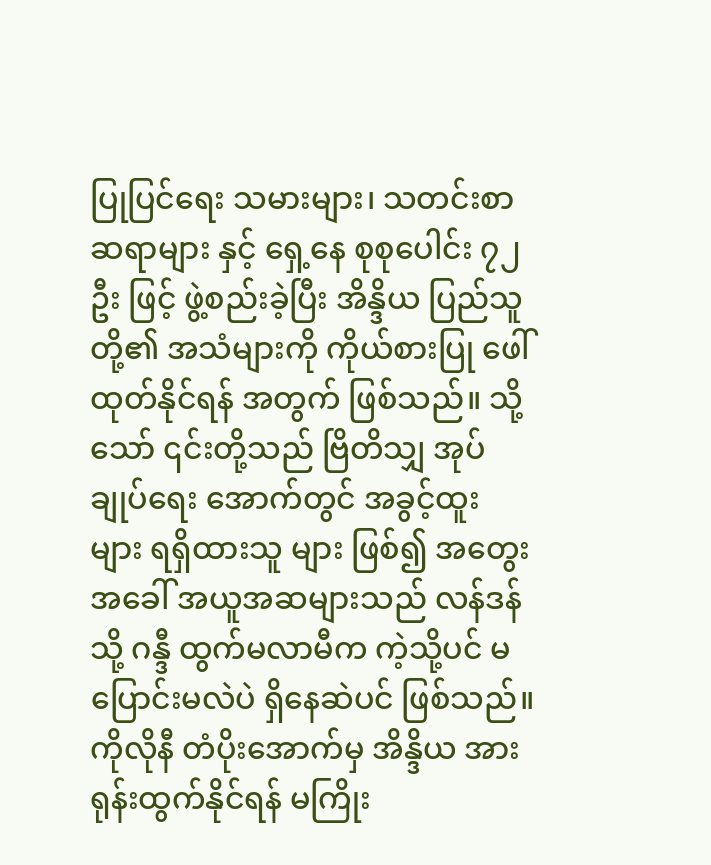ပြုပြင်ရေး သမားများ၊ သတင်းစာဆရာများ နှင့် ရှေ့နေ စုစုပေါင်း ၇၂ ဦး ဖြင့် ဖွဲ့စည်းခဲ့ပြီး အိန္ဒိယ ပြည်သူတို့၏ အသံများကို ကိုယ်စားပြု ဖေါ်ထုတ်နိုင်ရန် အတွက် ဖြစ်သည်။ သို့သော် ၎င်းတို့သည် ဗြိတိသျှ အုပ်ချုပ်ရေး အောက်တွင် အခွင့်ထူး များ ရရှိထားသူ များ ဖြစ်၍ အတွေးအခေါ် အယူအဆများသည် လန်ဒန် သို့ ဂန္ဒီ ထွက်မလာမီက ကဲ့သို့ပင် မပြောင်းမလဲပဲ ရှိနေဆဲပင် ဖြစ်သည်။ ကိုလိုနီ တံပိုးအောက်မှ အိန္ဒိယ အား ရုန်းထွက်နိုင်ရန် မကြိုး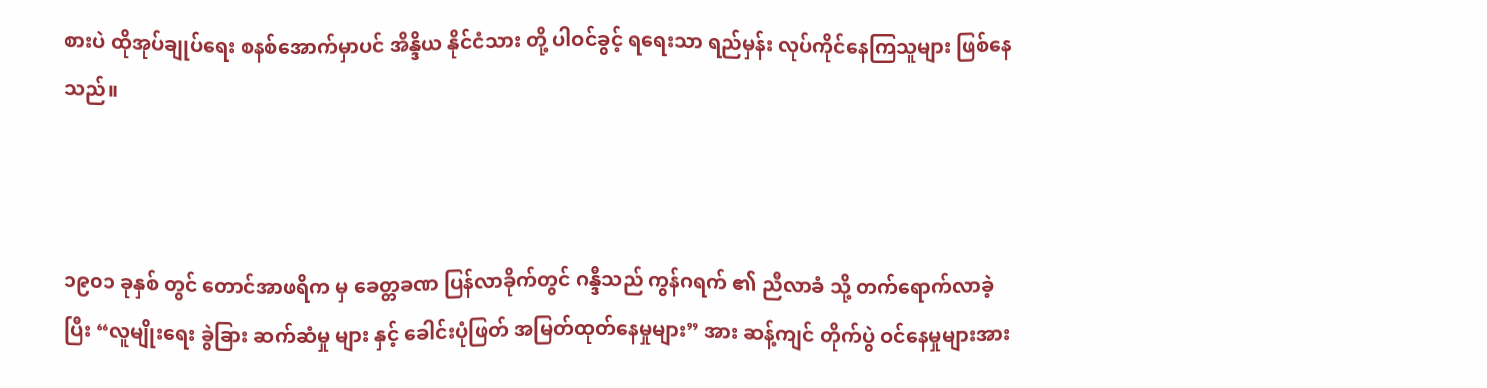စားပဲ ထိုအုပ်ချုပ်ရေး စနစ်အောက်မှာပင် အိန္ဒိယ နိုင်ငံသား တို့ ပါဝင်ခွင့် ရရေးသာ ရည်မှန်း လုပ်ကိုင်နေကြသူများ ဖြစ်နေသည်။



၁၉၀၁ ခုနှစ် တွင် တောင်အာဖရိက မှ ခေတ္တခဏ ပြန်လာခိုက်တွင် ဂန္ဒီသည် ကွန်ဂရက် ၏ ညီလာခံ သို့ တက်ရောက်လာခဲ့ပြီး “လူမျိုးရေး ခွဲခြား ဆက်ဆံမှု များ နှင့် ခေါင်းပုံဖြတ် အမြတ်ထုတ်နေမှုများ” အား ဆန့်ကျင် တိုက်ပွဲ ဝင်နေမှုများအား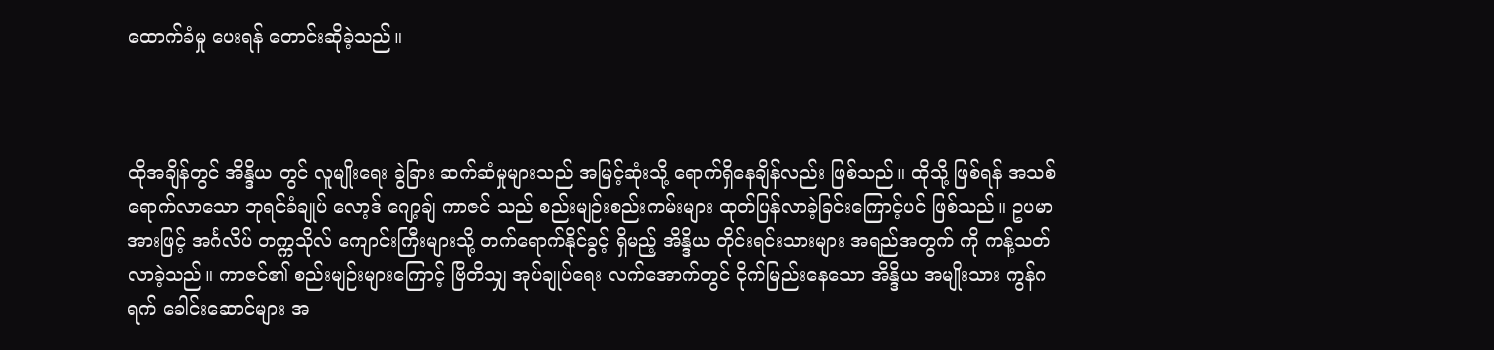ထောက်ခံမှု ပေးရန် တောင်းဆိုခဲ့သည်။



ထိုအချိန်တွင် အိန္ဒိယ တွင် လူမျိုးရေး ခွဲခြား ဆက်ဆံမှုများသည် အမြင့်ဆုံးသို့ ရောက်ရှိနေချိန်လည်း ဖြစ်သည်။ ထိုသို့ ဖြစ်ရန် အသစ်ရောက်လာသော ဘုရင်ခံချုပ် လော့ဒ် ဂျော့ချ် ကာဇင် သည် စည်းမျဉ်းစည်းကမ်းများ ထုတ်ပြန်လာခဲ့ခြင်းကြောင့်ပင် ဖြစ်သည်။ ဥပမာ အားဖြင့် အင်္ဂလိပ် တက္ကသိုလ် ကျောင်းကြီးများသို့ တက်ရောက်နိုင်ခွင့် ရှိမည့် အိန္ဒိယ တိုင်းရင်းသားများ အရည်အတွက် ကို ကန့်သတ်လာခဲ့သည်။ ကာဇင်၏ စည်းမျဉ်းများကြောင့် ဗြိတိသျှ အုပ်ချုပ်ရေး လက်အောက်တွင် ငိုက်မြည်းနေသော အိန္ဒိယ အမျိုးသား ကွန်ဂရက် ခေါင်းဆောင်များ အ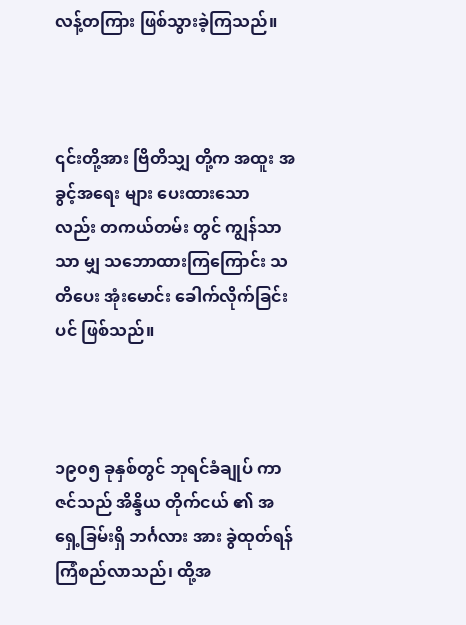လန့်တကြား ဖြစ်သွားခဲ့ကြသည်။



၎င်းတို့အား ဗြိတိသျှ တို့က အထူး အခွင့်အရေး များ ပေးထားသော လည်း တကယ်တမ်း တွင် ကျွန်သာသာ မျှ သဘောထားကြကြောင်း သတိပေး အုံးမောင်း ခေါက်လိုက်ခြင်းပင် ဖြစ်သည်။



၁၉၀၅ ခုနှစ်တွင် ဘုရင်ခံချုပ် ကာဇင်သည် အိန္ဒိယ တိုက်ငယ် ၏ အရှေ့ခြမ်းရှိ ဘင်္ဂလား အား ခွဲထုတ်ရန် ကြံစည်လာသည်၊ ထို့အ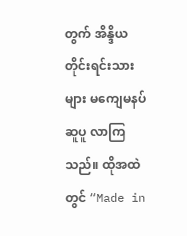တွက် အိန္ဒိယ တိုင်းရင်းသား များ မကျေမနပ် ဆူပူ လာကြသည်။ ထိုအထဲတွင် “Made in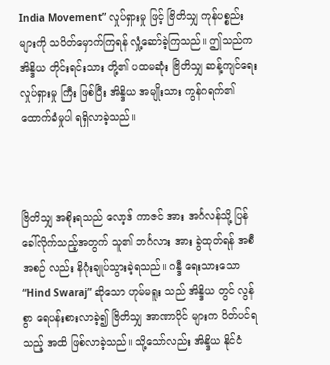India Movement” လှုပ်ရှားမှု ဖြင့် ဗြိတိသျှ ကုန်ပစ္စည်းများကို သပိတ်မှောက်ကြရန် လှုံ့ဆော်ခဲ့ကြသည်။ ဤသည်က အိန္ဒိယ တိုင်းရင်းသား တို့၏ ပထမဆုံး ဗြိတိသျှ ဆန့်ကျင်ရေး လှုပ်ရှားမှု ကြီး ဖြစ်ပြီး အိန္ဒိယ အမျိုးသား ကွန်ဂရက်၏ ထောက်ခံမှုပါ ရရှိလာခဲ့သည်။



ဗြိတိသျှ အစိုးရသည် လော့ဒ် ကာဇင် အား အင်္ဂလန်သို့ ပြန်ခေါ်လိုက်သည့်အတွက် သူ၏ ဘင်္ဂလား အား ခွဲထုတ်ရန် အစီအစဉ် လည်း နိဂုံးချုပ်သွားခဲ့ရသည်။ ဂန္ဒီ ရေးသားသော “Hind Swaraj” ဆိုသော ဟုမ်မရူး သည် အိန္ဒိယ တွင် လွန်စွာ ရေပန်းစားလာခဲ့၍ ဗြိတိသျှ အာဏာပိုင် များက ပိတ်ပင်ရသည့် အထိ ဖြစ်လာခဲ့သည်။ သို့သော်လည်း အိန္ဒိယ နိုင်ငံ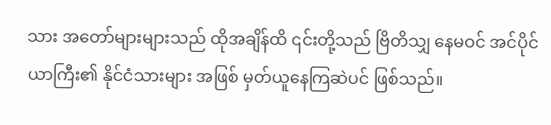သား အတော်များများသည် ထိုအချိန်ထိ ၎င်းတို့သည် ဗြိတိသျှ နေမဝင် အင်ပိုင်ယာကြီး၏ နိုင်ငံသားများ အဖြစ် မှတ်ယူနေကြဆဲပင် ဖြစ်သည်။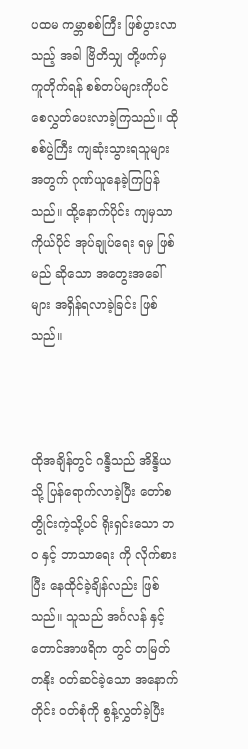ပထမ ကမ္ဘာစစ်ကြီး ဖြစ်ပွားလာသည့် အခါ ဗြိတိသျှ တို့ဖက်မှ ကူတိုက်ရန် စစ်တပ်များကိုပင် စေလွှတ်ပေးလာခဲ့ကြသည်။ ထိုစစ်ပွဲကြီး ကျဆုံးသွားရသူများ အတွက် ဂုဏ်ယူနေခဲ့ကြပြန်သည်။ ထို့နောက်ပိုင်း ကျမှသာ ကိုယ်ပိုင် အုပ်ချုပ်ရေး ရမှ ဖြစ်မည် ဆိုသော အတွေးအခေါ်များ အရှိန်ရလာခဲ့ခြင်း ဖြစ်သည်။



ထိုအချိန်တွင် ဂန္ဒီသည် အိန္ဒိယ သို့ ပြန်ရောက်လာခဲ့ပြီး တော်စတွိုင်းကဲ့သို့ပင် ရိုးရှင်းသော ဘဝ နှင့် ဘာသာရေး ကို လိုက်စားပြီး နေထိုင်ခဲ့ချိန်လည်း ဖြစ်သည်။ သူသည် အင်္ဂလန် နှင့် တောင်အာဖရိက တွင် တမြတ်တနိုး ဝတ်ဆင်ခဲ့သော အနောက်တိုင်း ဝတ်စုံကို စွန့်လွှတ်ခဲ့ပြီး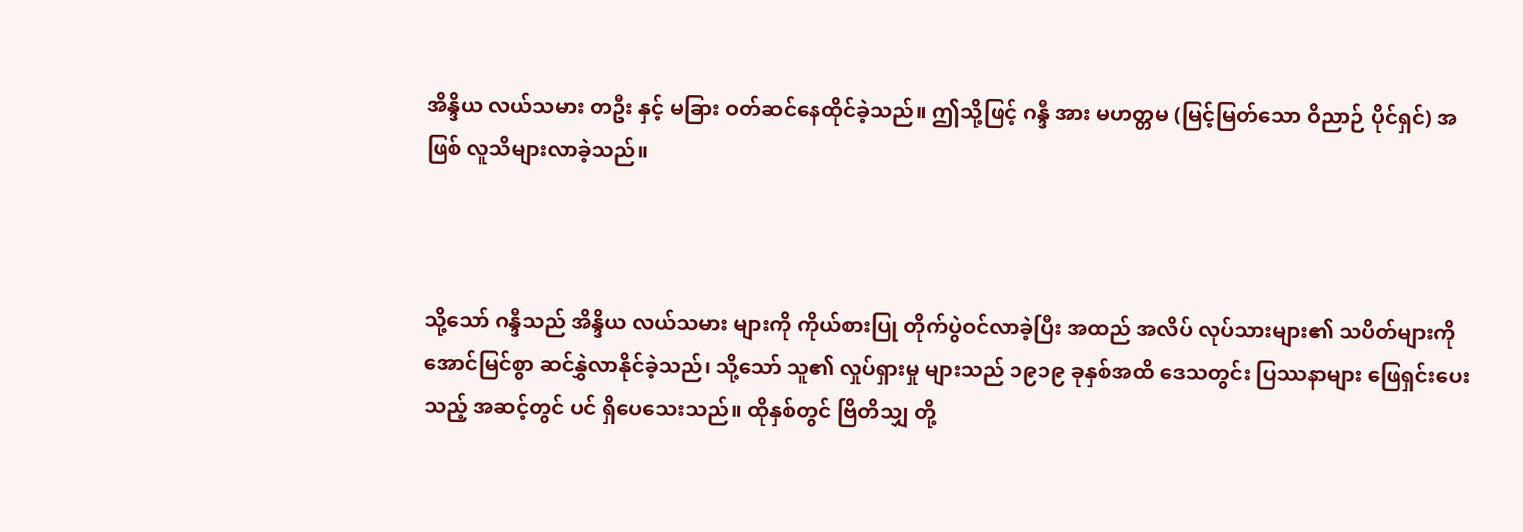အိန္ဒိယ လယ်သမား တဦး နှင့် မခြား ဝတ်ဆင်နေထိုင်ခဲ့သည်။ ဤသို့ဖြင့် ဂန္ဒီ အား မဟတ္တမ (မြင့်မြတ်သော ဝိညာဉ် ပိုင်ရှင်) အဖြစ် လူသိများလာခဲ့သည်။



သို့သော် ဂန္ဒီသည် အိန္ဒိယ လယ်သမား များကို ကိုယ်စားပြု တိုက်ပွဲဝင်လာခဲ့ပြီး အထည် အလိပ် လုပ်သားများ၏ သပိတ်များကို အောင်မြင်စွာ ဆင်နွှဲလာနိုင်ခဲ့သည်၊ သို့သော် သူ၏ လှုပ်ရှားမှု များသည် ၁၉၁၉ ခုနှစ်အထိ ဒေသတွင်း ပြဿနာများ ဖြေရှင်းပေးသည့် အဆင့်တွင် ပင် ရှိပေသေးသည်။ ထိုနှစ်တွင် ဗြိတိသျှ တို့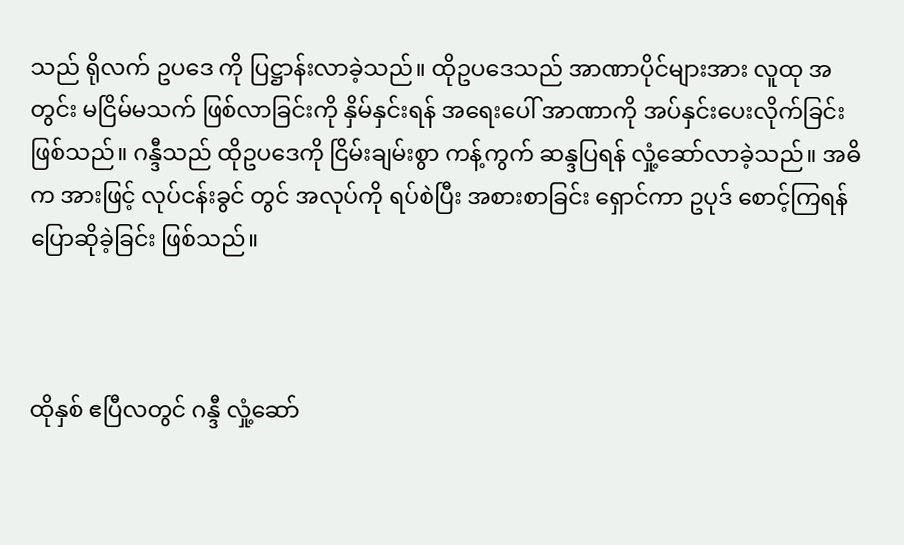သည် ရိုလက် ဥပဒေ ကို ပြဋ္ဌာန်းလာခဲ့သည်။ ထိုဥပဒေသည် အာဏာပိုင်များအား လူထု အတွင်း မငြိမ်မသက် ဖြစ်လာခြင်းကို နှိမ်နှင်းရန် အရေးပေါ် အာဏာကို အပ်နှင်းပေးလိုက်ခြင်း ဖြစ်သည်။ ဂန္ဒီသည် ထိုဥပဒေကို ငြိမ်းချမ်းစွာ ကန့်ကွက် ဆန္ဒပြရန် လှုံ့ဆော်လာခဲ့သည်။ အဓိက အားဖြင့် လုပ်ငန်းခွင် တွင် အလုပ်ကို ရပ်စဲပြီး အစားစာခြင်း ရှောင်ကာ ဥပုဒ် စောင့်ကြရန် ပြောဆိုခဲ့ခြင်း ဖြစ်သည်။



ထိုနှစ် ဧပြီလတွင် ဂန္ဒီ လှုံ့ဆော်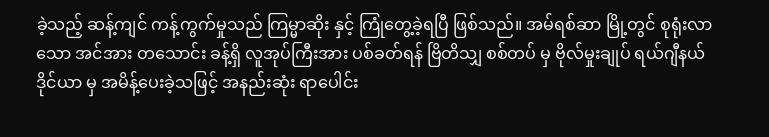ခဲ့သည့် ဆန့်ကျင် ကန့်ကွက်မှုသည် ကြမ္မာဆိုး နှင့် ကြုံတွေ့ခဲ့ရပြီ ဖြစ်သည်။ အမ်ရစ်ဆာ မြို့တွင် စုရုံးလာသော အင်အား တသောင်း ခန့်ရှိ လူအုပ်ကြီးအား ပစ်ခတ်ရန် ဗြိတိသျှ စစ်တပ် မှ ဗိုလ်မှုးချုပ် ရယ်ဂျီနယ် ဒိုင်ယာ မှ အမိန့်ပေးခဲ့သဖြင့် အနည်းဆုံး ရာပေါင်း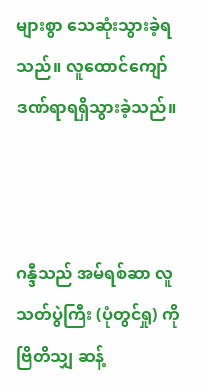များစွာ သေဆုံးသွားခဲ့ရသည်။ လူထောင်ကျော် ဒဏ်ရာရရှိသွားခဲ့သည်။



ဂန္ဒီသည် အမ်ရစ်ဆာ လူသတ်ပွဲကြီး (ပုံတွင်ရှု) ကို ဗြိတိသျှ ဆန့်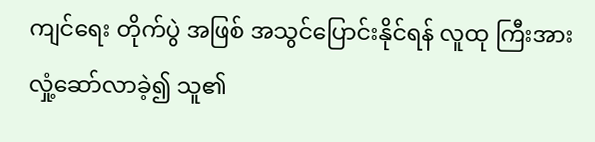ကျင်ရေး တိုက်ပွဲ အဖြစ် အသွင်ပြောင်းနိုင်ရန် လူထု ကြီးအား လှုံ့ဆော်လာခဲ့၍ သူ၏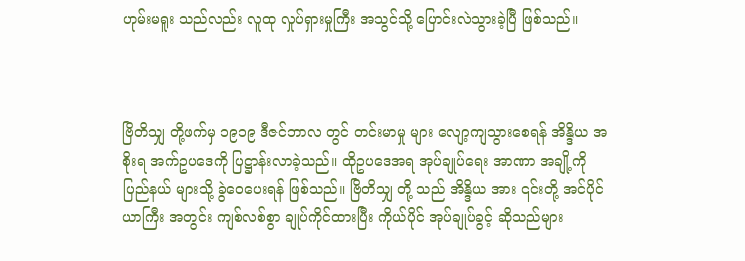ဟုမ်းမရူး သည်လည်း လူထု လှုပ်ရှားမှုကြီး အသွင်သို့ ပြောင်းလဲသွားခဲ့ပြီ ဖြစ်သည်။



ဗြိတိသျှ တို့ဖက်မှ ၁၉၁၉ ဒီဇင်ဘာလ တွင် တင်းမာမှု များ လျော့ကျသွားစေရန် အိန္ဒိယ အစိုးရ အက်ဥပဒေကို ပြဋ္ဌာန်းလာခဲ့သည်။ ထိုဥပဒေအရ အုပ်ချုပ်‌ရေး အာဏာ အချို့ကို ပြည်နယ် များသို့ ခွဲဝေပေးရန် ဖြစ်သည်။ ဗြိတိသျှ တို့ သည် အိန္ဒိယ အား ၎င်းတို့ အင်ပိုင်ယာကြီး အတွင်း ကျစ်လစ်စွာ ချုပ်ကိုင်ထားပြီး ကိုယ်ပိုင် အုပ်ချုပ်ခွင့် ဆိုသည်များ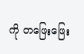ကို တဖြေးဖြေး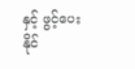နှင့် ဖွင့်ပေးနိုင်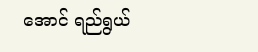အောင် ရည်ရွယ်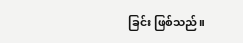ခြင်း ဖြစ်သည်။